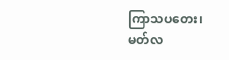ကြာသပတေး၊ မတ်လ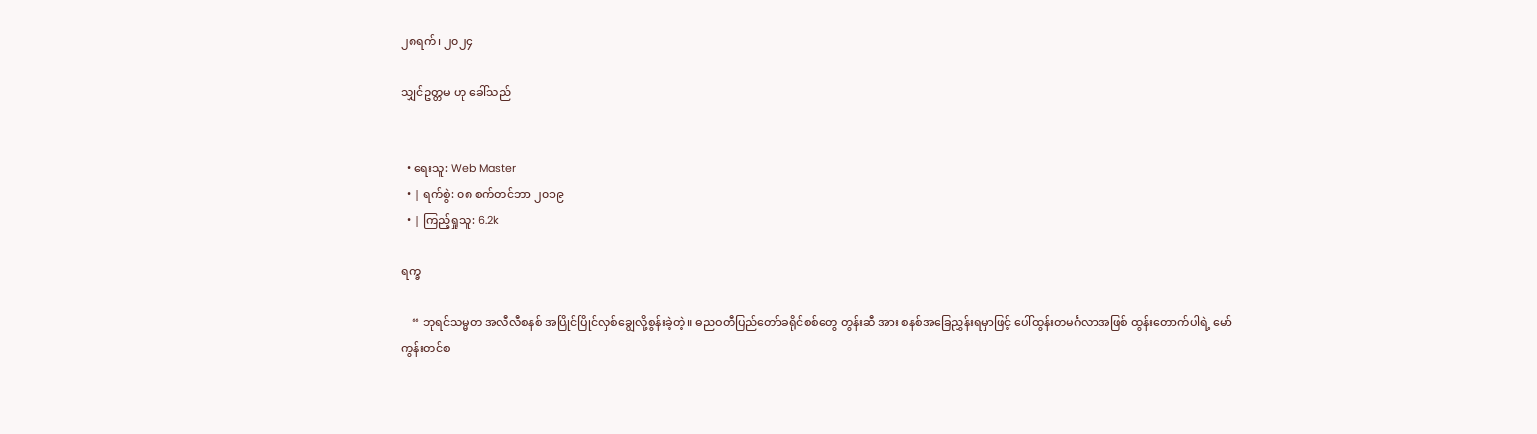၂၈ရက်၊ ၂၀၂၄

သျှင်ဥတ္တမ ဟု ခေါ်သည်


  • ရေးသူ: Web Master
  • | ရက်စွဲ: ၀၈ စက်တင်ဘာ ၂၀၁၉
  • | ကြည့်ရှုသူ: 6.2k

ရက္ခ

    “ ဘုရင်သမ္မတ အလီလီစနစ် အပြိုင်ပြိုင်လှစ်ချွေလို့စွန်းခဲ့တဲ့။ ဓညဝတီပြည်တော်ခရိုင်စစ်တွေ တွန်းဆီ အား စနစ်အခြေညွှန်းရမှာဖြင့် ပေါ်ထွန်းတမင်္ဂလာအဖြစ် ထွန်းတောက်ပါရဲ့ မော်ကွန်းတင်စ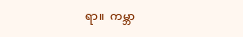ရာ။  ကမ္ဘာ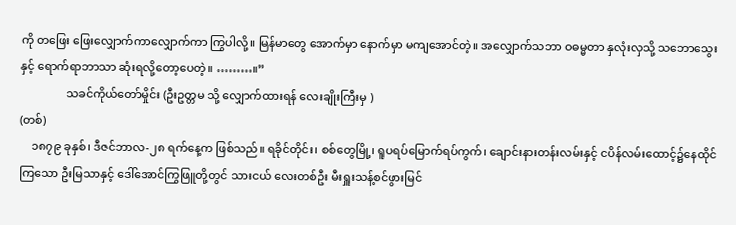ကို တဖြေး ဖြေးလျှောက်ကာလျှောက်ကာ ကြွပါလို့။ မြန်မာတွေ အောက်မှာ နောက်မှာ မကျအောင်တဲ့။ အလျှောက်သဘာ ဝဓမ္မတာ နှလုံးလှသို့ သဘောသွေးနှင့် ရောက်ရာဘာသာ ဆုံးရလို့တော့ပေတဲ့။ ………။”
                သခင်ကိုယ်တော်မှိုင်း (ဦးဥတ္တမ သို့ လျှောက်ထားရန် လေးချိုးကြီးမှ )
(တစ်)
    ၁၈၇၉ ခုနှစ်၊ ဒီဇင်ဘာလ-၂၈ ရက်နေ့က ဖြစ်သည်။ ရခိုင်တိုင်း၊ စစ်တွေမြို့၊ ရူပရပ်မြောက်ရပ်ကွက်၊ ချောင်းနားတန်းလမ်းနှင့် ငပိန်လမ်းထောင့်၌နေထိုင်ကြသော ဦးမြသာနှင့် ဒေါ်အောင်ကြွဖြူတို့တွင် သားငယ် လေးတစ်ဦး မီးရှူးသန့်စင်ဖွားမြင်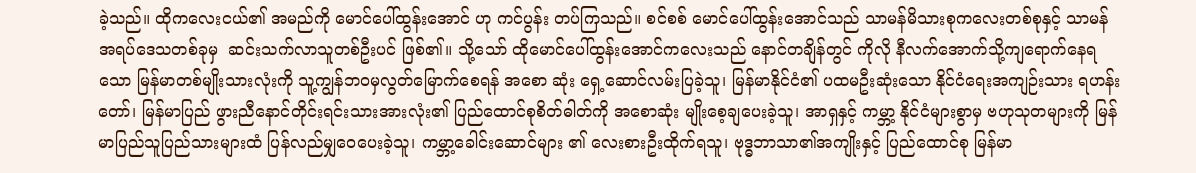ခဲ့သည်။ ထိုကလေးငယ်၏ အမည်ကို မောင်ပေါ်ထွန်းအောင် ဟု ကင်ပွန်း တပ်ကြသည်။ စင်စစ် မောင်ပေါ်ထွန်းအောင်သည် သာမန်မိသားစုကလေးတစ်စုနှင့် သာမန်အရပ်ဒေသတစ်ခုမှ  ဆင်းသက်လာသူတစ်ဦးပင် ဖြစ်၏။ သို့သော် ထိုမောင်ပေါ်ထွန်းအောင်ကလေးသည် နောင်တချိန်တွင် ကိုလို နီလက်အောက်သို့ကျရောက်နေရသော မြန်မာတစ်မျိုးသားလုံးကို သူ့ကျွန်ဘဝမှလွတ်မြောက်စေရန် အစော ဆုံး ရှေ့ဆောင်လမ်းပြခဲ့သူ၊ မြန်မာနိုင်ငံ၏ ပထမဦးဆုံးသော နိုင်ငံရေးအကျဉ်းသား ရဟန်းတော်၊ မြန်မာပြည် ဖွားညီနောင်တိုင်းရင်းသားအားလုံး၏ ပြည်ထောင်စုစိတ်ဓါတ်ကို အစောဆုံး မျိုးစေ့ချပေးခဲ့သူ၊ အာရှနှင့် ကမ္ဘာ့ နိုင်ငံများစွာမှ ဗဟုသုတများကို မြန်မာပြည်သူပြည်သားများထံ ပြန်လည်မျှဝေပေးခဲ့သူ၊ ကမ္ဘာ့ခေါင်းဆောင်များ ၏ လေးစားဦးထိုက်ရသူ၊ ဗုဒ္ဓဘာသာ၏အကျိုးနှင့် ပြည်ထောင်စု မြန်မာ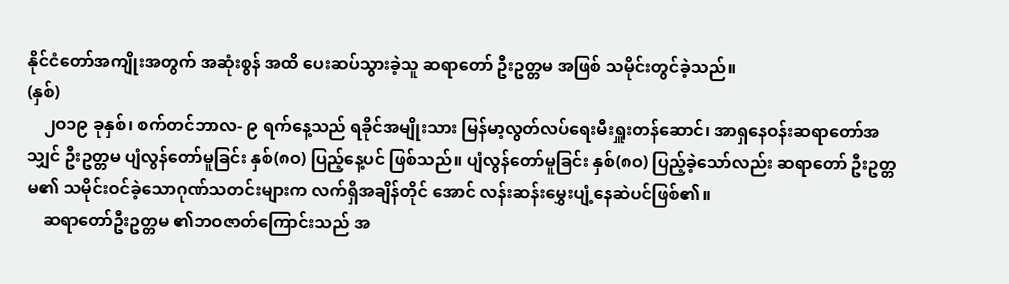နိုင်ငံတော်အကျိုးအတွက် အဆုံးစွန် အထိ ပေးဆပ်သွားခဲ့သူ ဆရာတော် ဦးဥတ္တမ အဖြစ် သမိုင်းတွင်ခဲ့သည်။
(နှစ်)
    ၂ဝ၁၉ ခုနှစ်၊ စက်တင်ဘာလ- ၉ ရက်နေ့သည် ရခိုင်အမျိုးသား မြန်မာ့လွတ်လပ်ရေးမီးရှူးတန်ဆောင်၊ အာရှနေဝန်းဆရာတော်အသျှင် ဦးဥတ္တမ ပျံလွန်တော်မူခြင်း နှစ်(၈ဝ) ပြည့်နေ့ပင် ဖြစ်သည်။ ပျံလွန်တော်မူခြင်း နှစ်(၈ဝ) ပြည့်ခဲ့သော်လည်း ဆရာတော် ဦးဥတ္တမ၏ သမိုင်းဝင်ခဲ့သောဂုဏ်သတင်းများက လက်ရှိအချိန်တိုင် အောင် လန်းဆန်းမွှေးပျံ့နေဆဲပင်ဖြစ်၏။
    ဆရာတော်ဦးဥတ္တမ ၏ဘဝဇာတ်ကြောင်းသည် အ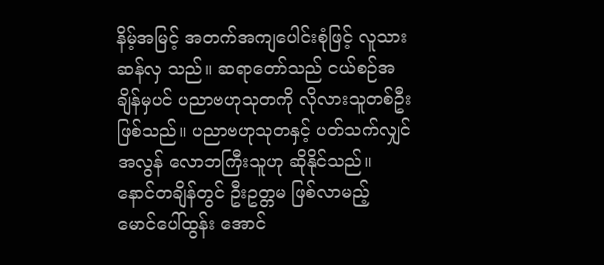နိမ့်အမြင့် အတက်အကျပေါင်းစုံဖြင့် လူသားဆန်လှ သည်။ ဆရာတော်သည် ငယ်စဉ်အချိန်မှပင် ပညာဗဟုသုတကို လိုလားသူတစ်ဦးဖြစ်သည်။ ပညာဗဟုသုတနှင့် ပတ်သက်လျှင် အလွန် လောဘကြီးသူဟု ဆိုနိုင်သည်။ နောင်တချိန်တွင် ဦးဥတ္တမ ဖြစ်လာမည့် မောင်ပေါ်ထွန်း အောင်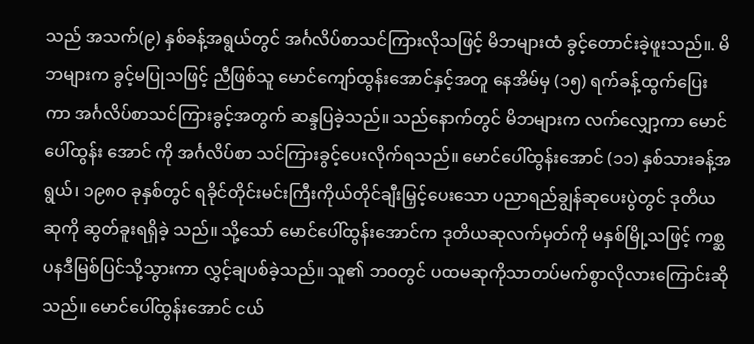သည် အသက်(၉) နှစ်ခန့်အရွယ်တွင် အင်္ဂလိပ်စာသင်ကြားလိုသဖြင့် မိဘများထံ ခွင့်တောင်းခဲ့ဖူးသည်။. မိဘများက ခွင့်မပြုသဖြင့် ညီဖြစ်သူ မောင်ကျော်ထွန်းအောင်နှင့်အတူ နေအိမ်မှ (၁၅) ရက်ခန့်ထွက်ပြေးကာ အင်္ဂလိပ်စာသင်ကြားခွင့်အတွက် ဆန္ဒပြခဲ့သည်။ သည်နောက်တွင် မိဘများက လက်လျှော့ကာ မောင်ပေါ်ထွန်း အောင် ကို အင်္ဂလိပ်စာ သင်ကြားခွင့်ပေးလိုက်ရသည်။ မောင်ပေါ်ထွန်းအောင် (၁၁) နှစ်သားခန့်အရွယ်၊ ၁၉၈ဝ ခုနှစ်တွင် ရခိုင်တိုင်းမင်းကြီးကိုယ်တိုင်ချီးမြှင့်ပေးသော ပညာရည်ချွန်ဆုပေးပွဲတွင် ဒုတိယဆုကို ဆွတ်ခူးရရှိခဲ့ သည်။ သို့သော် မောင်ပေါ်ထွန်းအောင်က ဒုတိယဆုလက်မှတ်ကို မနှစ်မြို့သဖြင့် ကစ္ဆပနဒီမြစ်ပြင်သို့သွားကာ လွှင့်ချပစ်ခဲ့သည်။ သူ၏ ဘဝတွင် ပထမဆုကိုသာတပ်မက်စွာလိုလားကြောင်းဆိုသည်။ မောင်ပေါ်ထွန်းအောင် ငယ်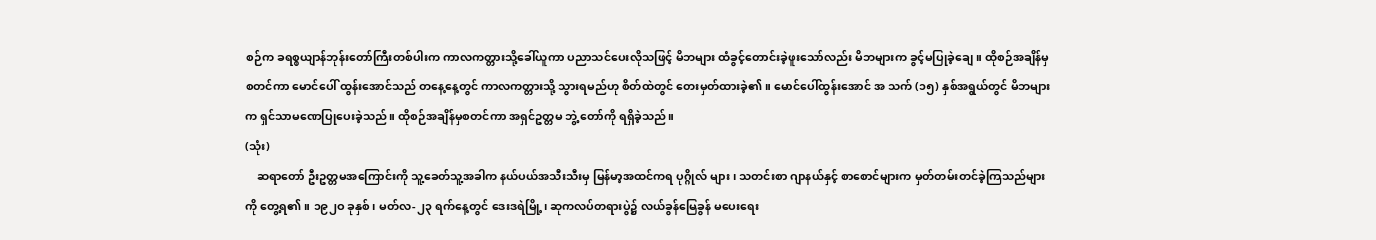စဉ်က ခရစ္စယျာန်ဘုန်းတော်ကြီးတစ်ပါးက ကာလကတ္တားသို့ခေါ်ယူကာ ပညာသင်ပေးလိုသဖြင့် မိဘများ ထံခွင့်တောင်းခဲ့ဖူးသော်လည်း မိဘများက ခွင့်မပြုခဲ့ချေ။ ထိုစဉ်အချိန်မှစတင်ကာ မောင်ပေါ် ထွန်းအောင်သည် တနေ့နေ့တွင် ကာလကတ္တားသို့ သွားရမည်ဟု စိတ်ထဲတွင် တေးမှတ်ထားခဲ့၏။ မောင်ပေါ်ထွန်းအောင် အ သက် (၁၅) နှစ်အရွယ်တွင် မိဘများက ရှင်သာမဏေပြုပေးခဲ့သည်။ ထိုစဉ်အချိန်မှစတင်ကာ အရှင်ဥတ္တမ ဘွဲ့ တော်ကို ရရှိခဲ့သည်။
(သုံး)
    ဆရာတော် ဦးဥတ္တမအကြောင်းကို သူ့ခေတ်သူ့အခါက နယ်ပယ်အသီးသီးမှ မြန်မာ့အထင်ကရ ပုဂ္ဂိုလ် များ၊ သတင်းစာ ဂျာနယ်နှင့် စာစောင်များက မှတ်တမ်းတင်ခဲ့ကြသည်များကို တွေ့ရ၏။ ၁၉၂ဝ ခုနှစ်၊ မတ်လ-၂၃ ရက်နေ့တွင် ဒေးဒရဲမြို့၊ ဆုကလပ်တရားပွဲ၌ လယ်ခွန်မြေခွန် မပေးရေး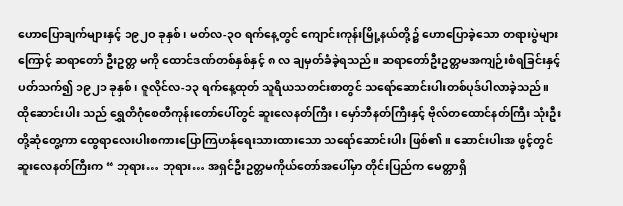ဟောပြောချက်များနှင့် ၁၉၂ဝ ခုနှစ်၊ မတ်လ-၃ဝ ရက်နေ့တွင် ကျောင်းကုန်းမြို့နယ်တို့၌ ဟောပြောခဲ့သော တရားပွဲများကြောင့် ဆရာတော် ဦးဥတ္တ မကို ထောင်ဒဏ်တစ်နှစ်နှင့် ၈ လ ချမှတ်ခံခဲ့ရသည်။ ဆရာတော်ဦးဥတ္တမအကျဉ်းစံရခြင်းနှင့်ပတ်သက်၍ ၁၉၂၁ ခုနှစ်၊ ဇူလိုင်လ-၁၃ ရက်နေ့ထုတ် သူရိယသတင်းစာတွင် သရော်ဆောင်းပါးတစ်ပုဒ်ပါလာခဲ့သည်။ ထိုဆောင်းပါး သည် ရွှေတိဂုံစေတီကုန်းတော်ပေါ်တွင် ဆူးလေနတ်ကြီး၊ မှော်ဘီနတ်ကြီးနှင့် ဗိုလ်တထောင်နတ်ကြီး သုံးဦး တို့ဆုံတွေ့ကာ ထွေရာလေးပါးစကားပြောကြဟန်ုရေးသားထားသော သရော်ဆောင်းပါး ဖြစ်၏။ ဆောင်းပါးအ ဖွင့်တွင် ဆူးလေနတ်ကြီးက “ ဘုရား… ဘုရား… အရှင်ဦးဥတ္တမကိုယ်တော်အပေါ်မှာ တိုင်းပြည်က မေတ္တာရှိ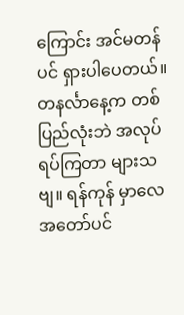ကြောင်း အင်မတန်ပင် ရှားပါပေတယ်။ တနင်္လာနေ့က တစ်ပြည်လုံးဘဲ အလုပ်ရပ်ကြတာ များသဗျ။ ရန်ကုန် မှာလေ အတော်ပင်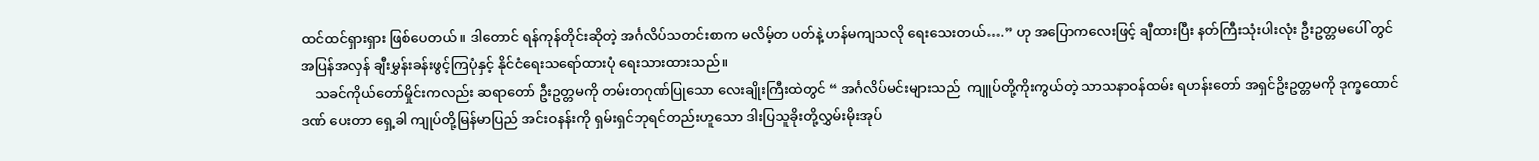ထင်ထင်ရှားရှား ဖြစ်ပေတယ်။ ဒါတောင် ရန်ကုန်တိုင်းဆိုတဲ့ အင်္ဂလိပ်သတင်းစာက မလိမ့်တ ပတ်နဲ့ ဟန်မကျသလို ရေးသေးတယ်….” ဟု အပြောကလေးဖြင့် ချီထားပြီး နတ်ကြီးသုံးပါးလုံး ဦးဥတ္တမပေါ် တွင် အပြန်အလှန် ချီးမွှန်းခန်းဖွင့်ကြပုံနှင့် နိုင်ငံရေးသရော်ထားပုံ ရေးသားထားသည်။
    သခင်ကိုယ်တော်မှိုင်းကလည်း ဆရာတော် ဦးဥတ္တမကို တမ်းတဂုဏ်ပြုသော လေးချိုးကြီးထဲတွင် “ အင်္ဂလိပ်မင်းများသည်  ကျူပ်တို့ကိုးကွယ်တဲ့ သာသနာဝန်ထမ်း ရဟန်းတော် အရှင်ဥိးဥတ္တမကို ဒုက္ခထောင်ဒဏ် ပေးတာ ရှေ့ခါ ကျုပ်တို့မြန်မာပြည် အင်းဝနန်းကို ရှမ်းရှင်ဘုရင်တည်းဟူသော ဒါးပြသူခိုးတို့လွှမ်းမိုးအုပ်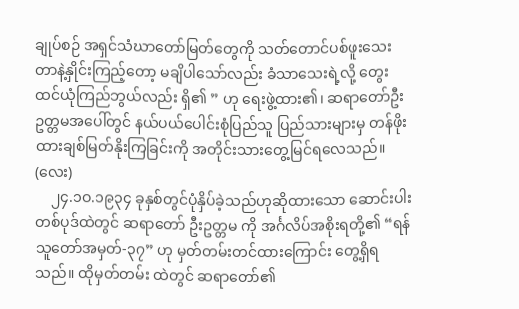ချုပ်စဉ် အရှင်သံဃာတော်မြတ်တွေကို သတ်တောင်ပစ်ဖူးသေးတာနဲ့နှိုင်းကြည့်တော့ မချိပါသော်လည်း ခံသာသေးရဲ့လို့ တွေးထင်ယုံကြည်ဘွယ်လည်း ရှိ၏ ” ဟု ရေးဖွဲ့ထား၏၊ ဆရာတော်ဦးဥတ္တမအပေါ်တွင် နယ်ပယ်ပေါင်းစုံပြည်သူ ပြည်သားများမှ တန်ဖိုးထားချစ်မြတ်နိုးကြခြင်းကို အတိုင်းသားတွေ့မြင်ရလေသည်။
(လေး)
    ၂၄.၁ဝ.၁၉၃၄ ခုနှစ်တွင်ပုံနှိပ်ခဲ့သည်ဟုဆိုထားသော ဆောင်းပါးတစ်ပုဒ်ထဲတွင် ဆရာတော် ဦးဥတ္တမ ကို အင်္ဂလိပ်အစိုးရတို့၏ “ရန်သူတော်အမှတ်-၃၇” ဟု မှတ်တမ်းတင်ထားကြောင်း တွေ့ရှိရသည်။ ထိုမှတ်တမ်း ထဲတွင် ဆရာတော်၏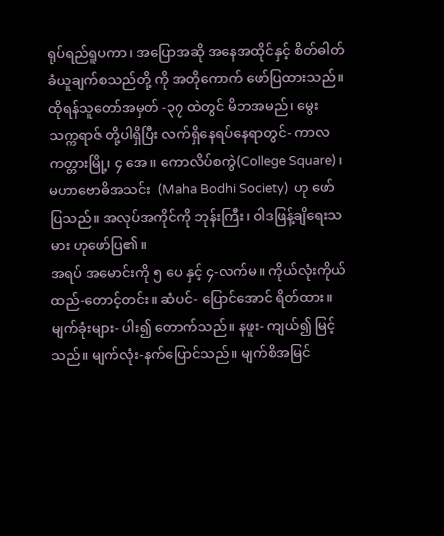ရုပ်ရည်ရူပကာ၊ အပြောအဆို အနေအထိုင်နှင့် စိတ်ဓါတ်ခံယူချက်စသည်တို့ ကို အတိုကောက် ဖော်ပြထားသည်။ ထိုရန်သူတော်အမှတ် -၃၇ ထဲတွင် မိဘအမည်၊ မွေးသက္ကရာဇ် တို့ပါရှိပြီး လက်ရှိနေရပ်နေရာတွင်- ကာလကတ္တားမြို့၊ ၄ အေ၊၊ ကောလိပ်စကွဲ(College Square)၊ မဟာဗောဓိအသင်း  (Maha Bodhi Society)  ဟု ဖော်ပြသည်။ အလုပ်အကိုင်ကို ဘုန်းကြီး၊ ဝါဒဖြန့်ချိရေးသမား ဟုဖော်ပြ၏။
အရပ် အမောင်းကို ၅ ပေ နှင့် ၄-လက်မ။ ကိုယ်လုံးကိုယ်ထည်-တောင့်တင်း။ ဆံပင်- ပြောင်အောင် ရိတ်ထား။ မျက်ခုံးများ- ပါး၍ တောက်သည်။ နဖူး- ကျယ်၍ မြင့်သည်။ မျက်လုံး-နက်ပြောင်သည်။ မျက်စိအမြင်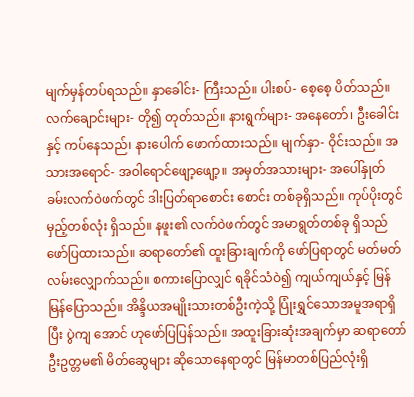မျက်မှန်တပ်ရသည်။ နှာခေါင်း- ကြီးသည်။ ပါးစပ်- စေ့စေ့ ပိတ်သည်။ လက်ချောင်းများ- တို၍ တုတ်သည်။ နားရွက်များ- အနေတော်၊ ဦးခေါင်းနှင့် ကပ်နေသည်၊ နားပေါက် ဖောက်ထားသည်။ မျက်နှာ- ဝိုင်းသည်။ အ သားအရောင်- အဝါရောင်ဖျော့ဖျော့။ အမှတ်အသားများ- အပေါ်နှုတ်ခမ်းလက်ဝဲဖက်တွင် ဒါးပြတ်ရာစောင်း စောင်း တစ်ခုရှိသည်။ ကုပ်ပိုးတွင် မှည့်တစ်လုံး ရှိသည်။ နဖူး၏ လက်ဝဲဖက်တွင် အမာရွတ်တစ်ခု ရှိသည် ဖော်ပြထားသည်။ ဆရာတော်၏ ထူးခြားချက်ကို ဖော်ပြရာတွင် မတ်မတ် လမ်းလျှောက်သည်။ စကားပြောလျှင် ရခိုင်သံဝဲ၍ ကျယ်ကျယ်နှင့် မြန်မြန်ပြောသည်။ အိန္ဒိယအမျိုးသားတစ်ဦးကဲ့သို့ ပြုံးရွှင်သောအမူအရာရှိပြီး ပွဲကျ အောင် ဟုဖော်ပြပြန်သည်။ အထူးခြားဆုံးအချက်မှာ ဆရာတော်ဦးဥတ္တမ၏ မိတ်ဆွေများ ဆိုသောနေရာတွင် မြန်မာတစ်ပြည်လုံးရှိ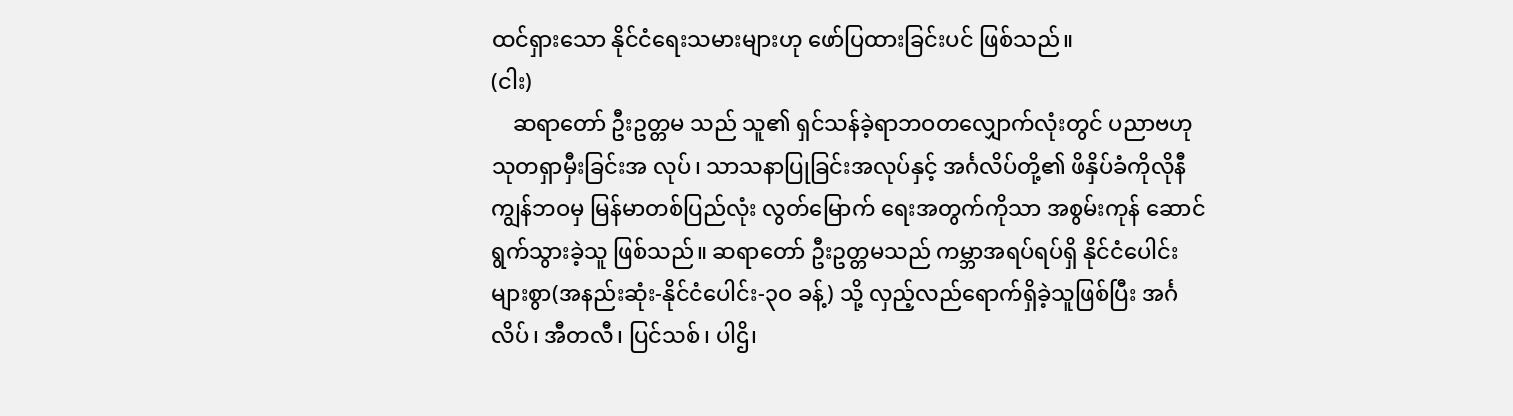ထင်ရှားသော နိုင်ငံရေးသမားများဟု ဖော်ပြထားခြင်းပင် ဖြစ်သည်။
(ငါး)
    ဆရာတော် ဦးဥတ္တမ သည် သူ၏ ရှင်သန်ခဲ့ရာဘဝတလျှောက်လုံးတွင် ပညာဗဟုသုတရှာမှီးခြင်းအ လုပ်၊ သာသနာပြုခြင်းအလုပ်နှင့် အင်္ဂလိပ်တို့၏ ဖိနှိပ်ခံကိုလိုနီကျွန်ဘဝမှ မြန်မာတစ်ပြည်လုံး လွတ်မြောက် ရေးအတွက်ကိုသာ အစွမ်းကုန် ဆောင်ရွက်သွားခဲ့သူ ဖြစ်သည်။ ဆရာတော် ဦးဥတ္တမသည် ကမ္ဘာအရပ်ရပ်ရှိ နိုင်ငံပေါင်းများစွာ(အနည်းဆုံး-နိုင်ငံပေါင်း-၃ဝ ခန့်) သို့ လှည့်လည်ရောက်ရှိခဲ့သူဖြစ်ပြီး အင်္ဂလိပ်၊ အီတလီ၊ ပြင်သစ်၊ ပါဌိ၊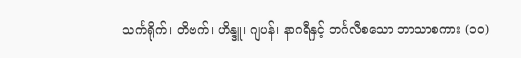သင်္ကရိုက်၊ တိဗက်၊ ဟိန္ဒူ၊ ဂျပန်၊ နာဂရီနှင့် ဘင်္ဂလီစသော ဘာသာစကား (၁ဝ)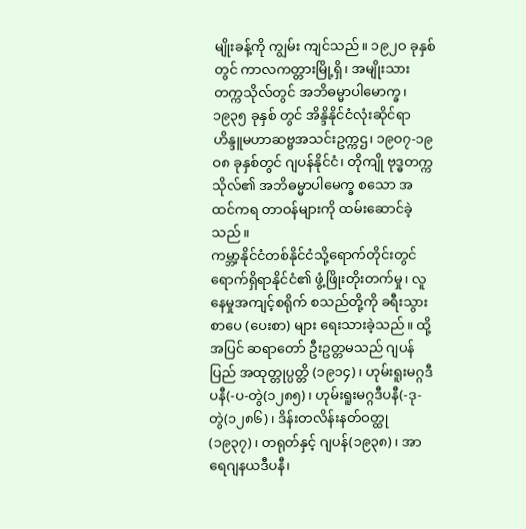မျိုးခန့်ကို ကျွမ်း ကျင်သည်။ ၁၉၂ဝ ခုနှစ်တွင် ကာလကတ္တားမြို့ရှိ၊ အမျိုးသားတက္ကသိုလ်တွင် အဘိဓမ္မာပါမောက္ခ၊ ၁၉၃၅ ခုနှစ် တွင် အိန္ဒိနိုင်ငံလုံးဆိုင်ရာ ဟိန္ဒူမဟာဆဗ္ဗအသင်းဥက္ကဌ၊ ၁၉ဝ၇-၁၉ဝ၈ ခုနှစ်တွင် ဂျပန်နိုင်ငံ၊ တိုကျို ဗုဒ္ဓတက္က သိုလ်၏ အဘိဓမ္မာပါမေက္ခ စသော အထင်ကရ တာဝန်များကို ထမ်းဆောင်ခဲ့သည်။
ကမ္ဘာ့နိုင်ငံတစ်နိုင်ငံသို့ရောက်တိုင်းတွင် ရောက်ရှိရာနိုင်ငံ၏ ဖွံ့ဖြိုးတိုးတက်မှု၊ လူနေမှုအကျင့်စရိုက် စသည်တို့ကို ခရီးသွားစာပေ (ပေးစာ) များ ရေးသားခဲ့သည်။ ထို့အပြင် ဆရာတော် ဦးဥတ္တမသည် ဂျပန်ပြည် အထုတ္တုပ္ပတ္တိ (၁၉၁၄)၊ ဟုမ်းရူးမဂ္ဂဒီပနီ(-ပ-တွဲ(၁၂၈၅)၊ ဟုမ်းရူးမဂ္ဂဒီပနီ(-ဒု-တွဲ(၁၂၈၆)၊ ဒိန်းတလိန်းနတ်ဝတ္ထု (၁၉၃၇)၊ တရုတ်နှင့် ဂျပန်(၁၉၃၈)၊ အာရေဂျနယဒီပနီ၊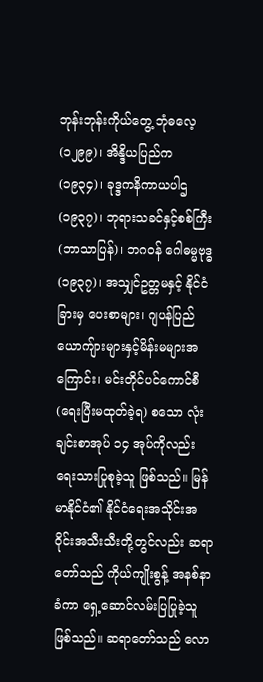ဘုန်းဘုန်းကိုယ်တွေ့ ဘုံဓလေ့(၁၂၉၉)၊ အိန္ဒိယပြည်က (၁၉၃၄)၊ ခုဒ္ဒကနိကာယပါဌ (၁၉၃၇)၊ ဘုရားသခင်နှင့်စစ်ကြီး(ဘာသာပြန်)၊ ဘဂဝန် ဂေါဓမ္မဗုဒ္ဓ (၁၉၃၇)၊ အသျှင်ဥတ္တမနှင့် နိုင်ငံခြားမှ ပေးစာများ၊ ဂျပန်ပြည် ယောကျ်ားများနှင့်မိန်းမများအကြောင်း၊ မင်းတိုင်ပင်ကောင်စီ(ရေးပြီးမထုတ်ခဲ့ရ) စသော လုံးချင်းစာအုပ် ၁၄ အုပ်ကိုလည်း ရေးသားပြုစုခဲ့သူ ဖြစ်သည်။ မြန်မာနိုင်ငံ၏ နိုင်ငံရေးအသိုင်းအဝိုင်းအသီးသီးတို့တွင်လည်း ဆရာတော်သည် ကိုယ်ကျိုးစွန့် အနစ်နာခံကာ ရှေ့ဆောင်လမ်းပြပြုခဲ့သူ ဖြစ်သည်။ ဆရာတော်သည် လော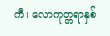ကီ၊ လောကုတ္တရာနှစ်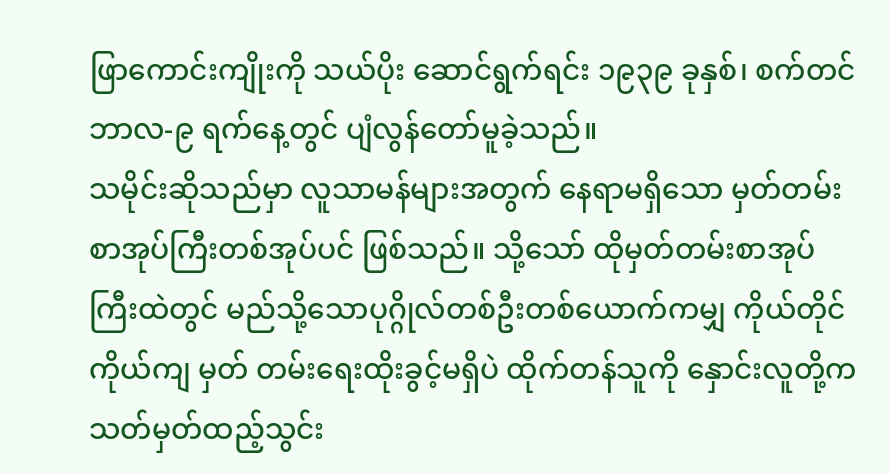ဖြာကောင်းကျိုးကို သယ်ပိုး ဆောင်ရွက်ရင်း ၁၉၃၉ ခုနှစ်၊ စက်တင်ဘာလ-၉ ရက်နေ့တွင် ပျံလွန်တော်မူခဲ့သည်။
သမိုင်းဆိုသည်မှာ လူသာမန်များအတွက် နေရာမရှိသော မှတ်တမ်းစာအုပ်ကြီးတစ်အုပ်ပင် ဖြစ်သည်။ သို့သော် ထိုမှတ်တမ်းစာအုပ်ကြီးထဲတွင် မည်သို့သောပုဂ္ဂိုလ်တစ်ဦးတစ်ယောက်ကမျှ ကိုယ်တိုင်ကိုယ်ကျ မှတ် တမ်းရေးထိုးခွင့်မရှိပဲ ထိုက်တန်သူကို နှောင်းလူတို့က သတ်မှတ်ထည့်သွင်း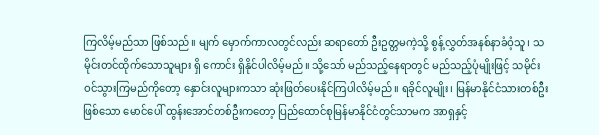ကြလိမ့်မည်သာ ဖြစ်သည်။ မျက် မှောက်ကာလတွင်လည်း ဆရာတော် ဦးဥတ္တမကဲ့သို့ စွန့်လွှတ်အနစ်နာခံဝံ့သူ၊ သမိုင်းတင်ထိုက်သောသူများ ရှိ ကောင်း ရှိနိုင်ပါလိမ့်မည်။ သို့သော် မည်သည့်နေရာတွင် မည်သည့်ပုံမျိုးဖြင့် သမိုင်းဝင်သွားကြမည်ကိုတော့ နှောင်းလူများကသာ ဆုံးဖြတ်ပေးနိုင်ကြပါလိမ့်မည်။ ရခိုင်လူမျိုး၊ မြန်မာနိုင်ငံသားတစ်ဦးဖြစ်သော မောင်ပေါ် ထွန်းအောင်တစ်ဦးကတော့ ပြည်ထောင်စုမြန်မာနိုင်ငံတွင်သာမက အာရှနှင့်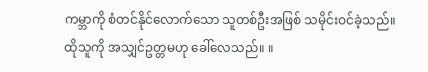ကမ္ဘာကို စံတင်နိုင်လောက်သော သူတစ်ဦးအဖြစ် သမိုင်းဝင်ခဲ့သည်။ ထိုသူကို အသျှင်ဥတ္တမဟု ခေါ်လေသည်။ ။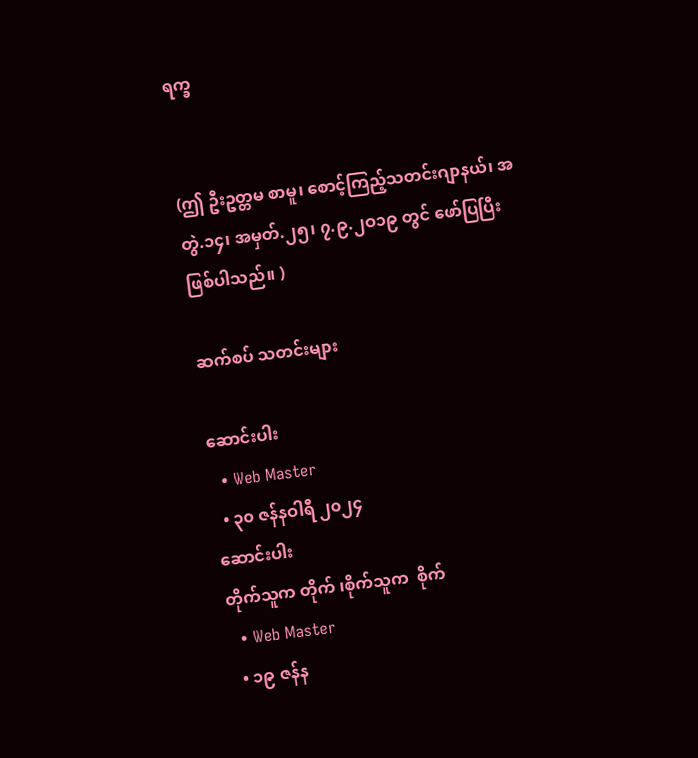ရက္ခ


(ဤ ဦးဥတ္တမ စာမူ၊ စောင့်ကြည့်သတင်းဂျာနယ်၊ အတွဲ.၁၄၊ အမှတ်.၂၅၊ ၇.၉.၂ဝ၁၉ တွင် ဖော်ပြပြီးဖြစ်ပါသည်။ )

ဆက်စပ် သတင်းများ

ဆောင်းပါး
  • Web Master
  • ၃၀ ဇန်နဝါရီ ၂၀၂၄
ဆောင်းပါး
တိုက်သူက တိုက် ၊စိုက်သူက  စိုက်
  • Web Master
  • ၁၉ ဇန်န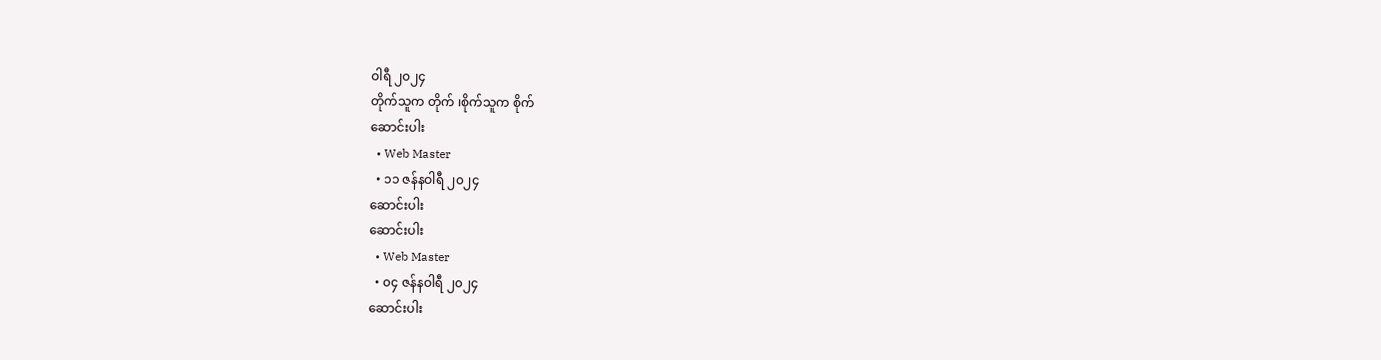ဝါရီ ၂၀၂၄
တိုက်သူက တိုက် ၊စိုက်သူက စိုက်
ဆောင်းပါး
  • Web Master
  • ၁၁ ဇန်နဝါရီ ၂၀၂၄
ဆောင်းပါး
ဆောင်းပါး
  • Web Master
  • ၀၄ ဇန်နဝါရီ ၂၀၂၄
ဆောင်းပါး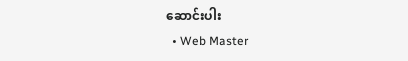ဆောင်းပါး
  • Web Master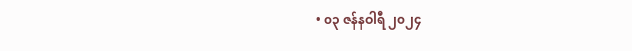• ၀၃ ဇန်နဝါရီ ၂၀၂၄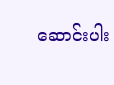ဆောင်းပါး